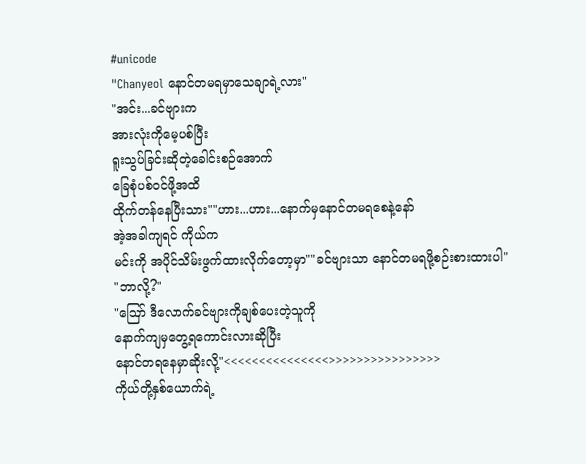#unicode
"Chanyeol နောင်တမရမှာသေချာရဲ့လား"
"အင်း...ခင်ဗျားက
အားလုံးကိုမေ့ပစ်ပြီး
ရူးသွပ်ခြင်းဆိုတဲ့ခေါင်းစဉ်အောက်
ခြေစုံပစ်ဝင်ဖို့အထိ
ထိုက်တန်နေပြီးသား""ဟား...ဟား...နောက်မှနောင်တမရစေနဲ့နော်
အဲ့အခါကျရင် ကိုယ်က
မင်းကို အပိုင်သိမ်းဖွက်ထားလိုက်တော့မှာ""ခင်ဗျားသာ နောင်တမရဖို့စဉ်းစားထားပါ"
"ဘာလို့?"
"ဪ ဒီလောက်ခင်ဗျားကိုချစ်ပေးတဲ့သူကို
နောက်ကျမှတွေ့ရကောင်းလားဆိုပြီး
နောင်တရနေမှာဆိုးလို့"<<<<<<<<<<<<<<<>>>>>>>>>>>>>>>>
ကိုယ်တို့နှစ်ယောက်ရဲ့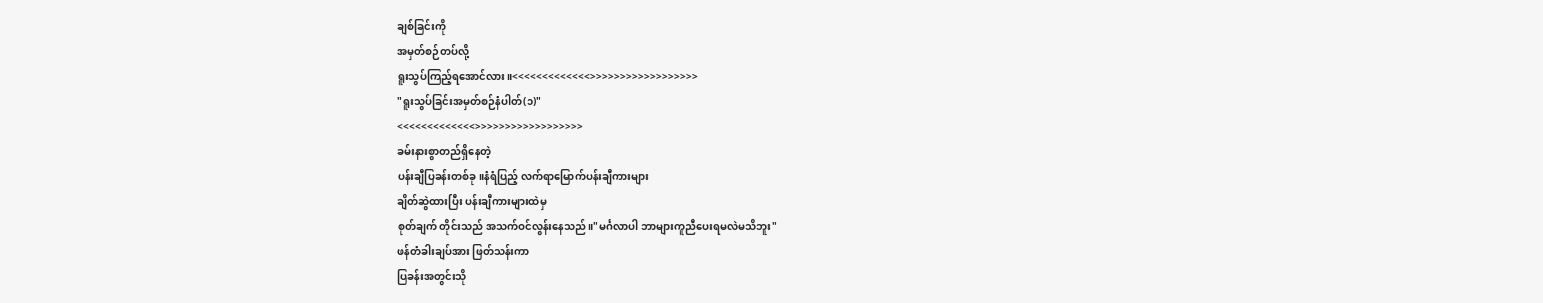ချစ်ခြင်းကို
အမှတ်စဉ်တပ်လို့
ရူးသွပ်ကြည့်ရအောင်လား။<<<<<<<<<<<<<>>>>>>>>>>>>>>>>>>
"ရူးသွပ်ခြင်းအမှတ်စဉ်နံပါတ်(၁)"
<<<<<<<<<<<<<>>>>>>>>>>>>>>>>>>
ခမ်းနားစွာတည်ရှိနေတဲ့
ပန်းချီပြခန်းတစ်ခု။နံရံပြည့် လက်ရာမြောက်ပန်းချီကားများ
ချိတ်ဆွဲထားပြီး ပန်းချီကားများထဲမှ
စုတ်ချက် တိုင်းသည် အသက်ဝင်လွန်းနေသည်။"မင်္ဂလာပါ ဘာများကူညီပေးရမလဲမသိဘူး"
ဖန်တံခါးချပ်အား ဖြတ်သန်းကာ
ပြခန်းအတွင်းသို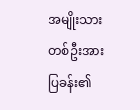အမျိုးသားတစ်ဦးအား ပြခန်း၏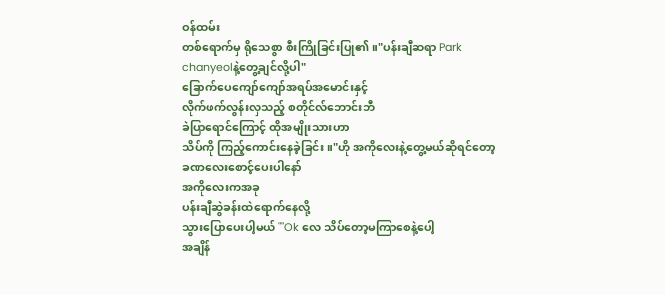ဝန်ထမ်း
တစ်ရောက်မှ ရိုသေစွာ စီးကြိုခြင်းပြု၏။"ပန်းချီဆရာ Park chanyeolနဲ့တွေ့ချင်လို့ပါ"
ခြောက်ပေကျော်ကျော်အရပ်အမောင်းနှင့်
လိုက်ဖက်လွန်းလှသည့် စတိုင်လ်ဘောင်းဘီ
ခဲပြာရောင်ကြောင့် ထိုအမျိုးသားဟာ
သိပ်ကို ကြည့်ကောင်းနေခဲ့ခြင်း။"ဟို အကိုလေးနဲ့တွေ့မယ်ဆိုရင်တော့
ခဏလေးစောင့်ပေးပါနော်
အကိုလေးကအခု
ပန်းချီဆွဲခန်းထဲရောက်နေလို့
သွားပြောပေးပါ့မယ် ""Ok လေ သိပ်တော့မကြာစေနဲ့ပေါ့
အချိန်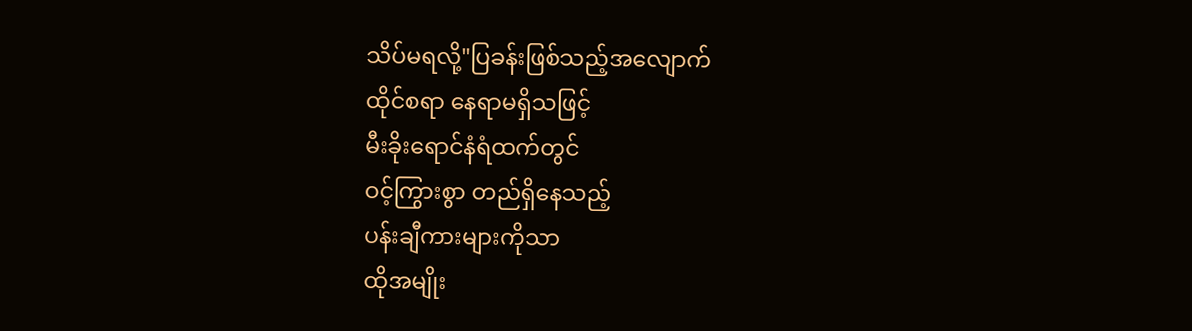သိပ်မရလို့"ပြခန်းဖြစ်သည့်အလျောက်
ထိုင်စရာ နေရာမရှိသဖြင့်
မီးခိုးရောင်နံရံထက်တွင်
ဝင့်ကြွားစွာ တည်ရှိနေသည့်
ပန်းချီကားများကိုသာ
ထိုအမျိုး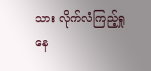သား လိုက်လံကြည့်ရှုနေ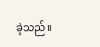ခဲ့သည်။